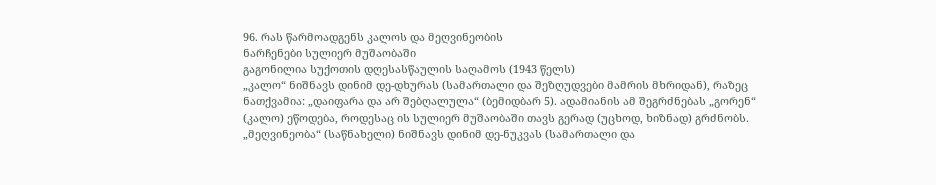96. რას წარმოადგენს კალოს და მეღვინეობის
ნარჩენები სულიერ მუშაობაში
გაგონილია სუქოთის დღესასწაულის საღამოს (1943 წელს)
„კალო“ ნიშნავს დინიმ დე-დხურას (სამართალი და შეზღუდვები მამრის მხრიდან), რაზეც ნათქვამია: „დაიფარა და არ შებღალულა“ (ბემიდბარ 5). ადამიანის ამ შეგრძნებას „გორენ“ (კალო) ეწოდება, როდესაც ის სულიერ მუშაობაში თავს გერად (უცხოდ, ხიზნად) გრძნობს.
„მეღვინეობა“ (საწნახელი) ნიშნავს დინიმ დე-ნუკვას (სამართალი და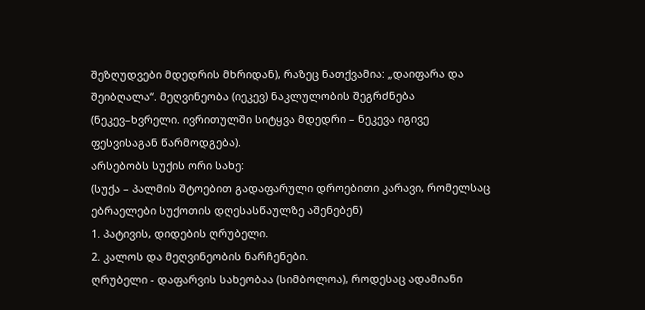შეზღუდვები მდედრის მხრიდან), რაზეც ნათქვამია: „დაიფარა და შეიბღალა“. მეღვინეობა (იეკევ) ნაკლულობის შეგრძნება (ნეკევ–ხვრელი. ივრითულში სიტყვა მდედრი – ნეკევა იგივე ფესვისაგან წარმოდგება).
არსებობს სუქის ორი სახე:
(სუქა – პალმის შტოებით გადაფარული დროებითი კარავი, რომელსაც ებრაელები სუქოთის დღესასწაულზე აშენებენ)
1. პატივის, დიდების ღრუბელი.
2. კალოს და მეღვინეობის ნარჩენები.
ღრუბელი - დაფარვის სახეობაა (სიმბოლოა), როდესაც ადამიანი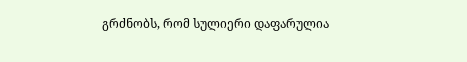გრძნობს, რომ სულიერი დაფარულია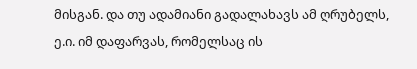მისგან. და თუ ადამიანი გადალახავს ამ ღრუბელს, ე.ი. იმ დაფარვას, რომელსაც ის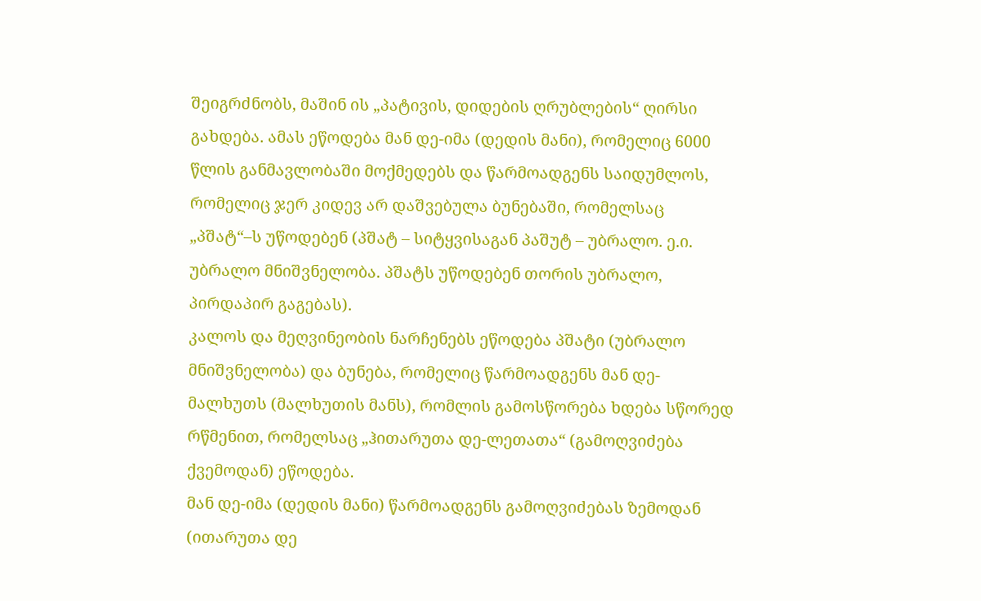შეიგრძნობს, მაშინ ის „პატივის, დიდების ღრუბლების“ ღირსი გახდება. ამას ეწოდება მან დე-იმა (დედის მანი), რომელიც 6000 წლის განმავლობაში მოქმედებს და წარმოადგენს საიდუმლოს, რომელიც ჯერ კიდევ არ დაშვებულა ბუნებაში, რომელსაც „პშატ“–ს უწოდებენ (პშატ – სიტყვისაგან პაშუტ – უბრალო. ე.ი. უბრალო მნიშვნელობა. პშატს უწოდებენ თორის უბრალო, პირდაპირ გაგებას).
კალოს და მეღვინეობის ნარჩენებს ეწოდება პშატი (უბრალო მნიშვნელობა) და ბუნება, რომელიც წარმოადგენს მან დე-მალხუთს (მალხუთის მანს), რომლის გამოსწორება ხდება სწორედ რწმენით, რომელსაც „ჰითარუთა დე-ლეთათა“ (გამოღვიძება ქვემოდან) ეწოდება.
მან დე-იმა (დედის მანი) წარმოადგენს გამოღვიძებას ზემოდან (ითარუთა დე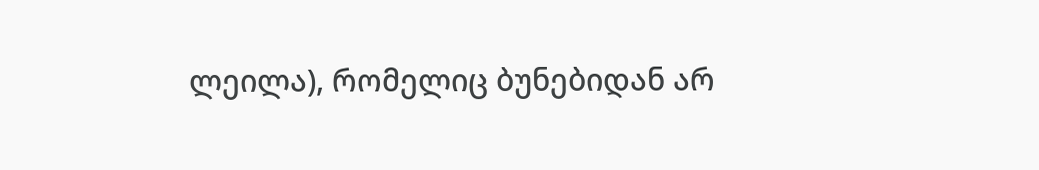ლეილა), რომელიც ბუნებიდან არ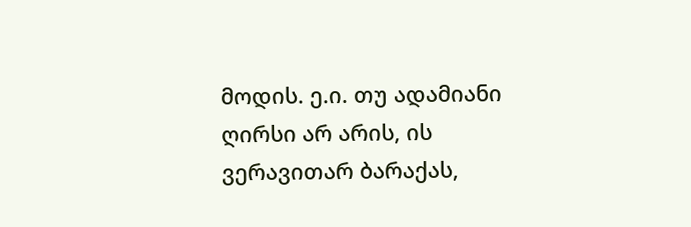მოდის. ე.ი. თუ ადამიანი ღირსი არ არის, ის ვერავითარ ბარაქას,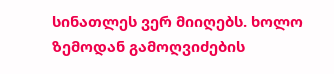სინათლეს ვერ მიიღებს. ხოლო ზემოდან გამოღვიძების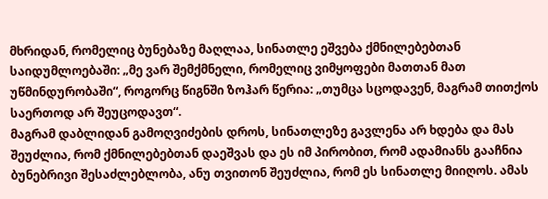მხრიდან, რომელიც ბუნებაზე მაღლაა, სინათლე ეშვება ქმნილებებთან საიდუმლოებაში: „მე ვარ შემქმნელი, რომელიც ვიმყოფები მათთან მათ უწმინდურობაში“, როგორც წიგნში ზოჰარ წერია: „თუმცა სცოდავენ, მაგრამ თითქოს საერთოდ არ შეუცოდავთ“.
მაგრამ დაბლიდან გამოღვიძების დროს, სინათლეზე გავლენა არ ხდება და მას შეუძლია, რომ ქმნილებებთან დაეშვას და ეს იმ პირობით, რომ ადამიანს გააჩნია ბუნებრივი შესაძლებლობა, ანუ თვითონ შეუძლია, რომ ეს სინათლე მიიღოს. ამას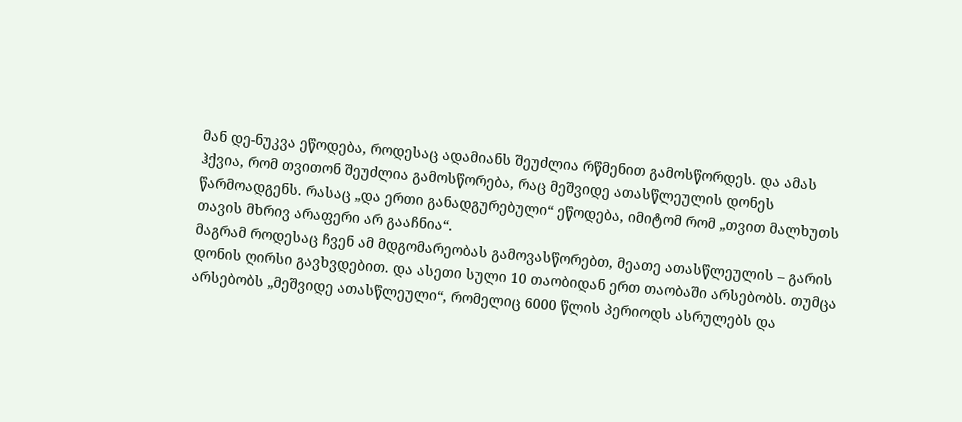მან დე-ნუკვა ეწოდება, როდესაც ადამიანს შეუძლია რწმენით გამოსწორდეს. და ამას ჰქვია, რომ თვითონ შეუძლია გამოსწორება, რაც მეშვიდე ათასწლეულის დონეს წარმოადგენს. რასაც „და ერთი განადგურებული“ ეწოდება, იმიტომ რომ „თვით მალხუთს თავის მხრივ არაფერი არ გააჩნია“.
მაგრამ როდესაც ჩვენ ამ მდგომარეობას გამოვასწორებთ, მეათე ათასწლეულის – გარის დონის ღირსი გავხვდებით. და ასეთი სული 10 თაობიდან ერთ თაობაში არსებობს. თუმცა არსებობს „მეშვიდე ათასწლეული“, რომელიც 6000 წლის პერიოდს ასრულებს და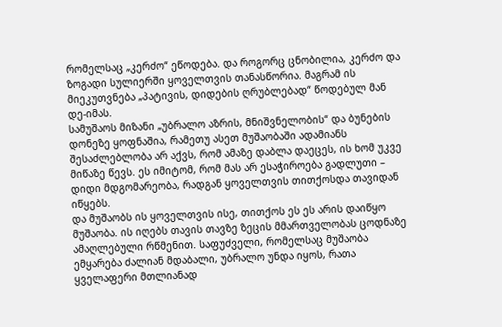რომელსაც „კერძო“ ეწოდება. და როგორც ცნობილია, კერძო და ზოგადი სულიერში ყოველთვის თანასწორია. მაგრამ ის მიეკუთვნება „პატივის, დიდების ღრუბლებად“ წოდებულ მან დე-იმას.
სამუშაოს მიზანი „უბრალო აზრის, მნიშვნელობის“ და ბუნების დონეზე ყოფნაშია, რამეთუ ასეთ მუშაობაში ადამიანს შესაძლებლობა არ აქვს, რომ ამაზე დაბლა დაეცეს, ის ხომ უკვე მიწაზე წევს. ეს იმიტომ, რომ მას არ ესაჭიროება გადლუთი – დიდი მდგომარეობა, რადგან ყოველთვის თითქოსდა თავიდან იწყებს.
და მუშაობს ის ყოველთვის ისე, თითქოს ეს ეს არის დაიწყო მუშაობა. ის იღებს თავის თავზე ზეცის მმართველობას ცოდნაზე ამაღლებული რწმენით. საფუძველი, რომელსაც მუშაობა ემყარება ძალიან მდაბალი, უბრალო უნდა იყოს, რათა ყველაფერი მთლიანად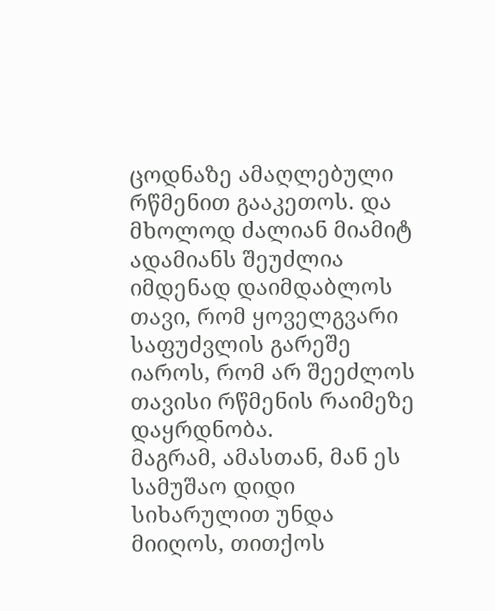ცოდნაზე ამაღლებული რწმენით გააკეთოს. და მხოლოდ ძალიან მიამიტ ადამიანს შეუძლია იმდენად დაიმდაბლოს თავი, რომ ყოველგვარი საფუძვლის გარეშე იაროს, რომ არ შეეძლოს თავისი რწმენის რაიმეზე დაყრდნობა.
მაგრამ, ამასთან, მან ეს სამუშაო დიდი სიხარულით უნდა მიიღოს, თითქოს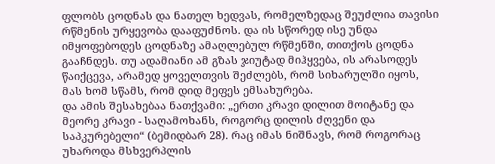ფლობს ცოდნას და ნათელ ხედვას, რომელზედაც შეუძლია თავისი რწმენის ურყევობა დააფუძნოს. და ის სწორედ ისე უნდა იმყოფებოდეს ცოდნაზე ამაღლებულ რწმენში, თითქოს ცოდნა გააჩნდეს. თუ ადამიანი ამ გზას ჯიუტად მიჰყვება, ის არასოდეს წაიქცევა, არამედ ყოველთვის შეძლებს, რომ სიხარულში იყოს, მას ხომ სწამს, რომ დიდ მეფეს ემსახურება.
და ამის შესახებაა ნათქვამი: „ერთი კრავი დილით მოიტანე და მეორე კრავი - საღამოხანს, როგორც დილის ძღვენი და საპკურებელი“ (ბემიდბარ 28). რაც იმას ნიშნავს, რომ როგორაც უხაროდა მსხვერპლის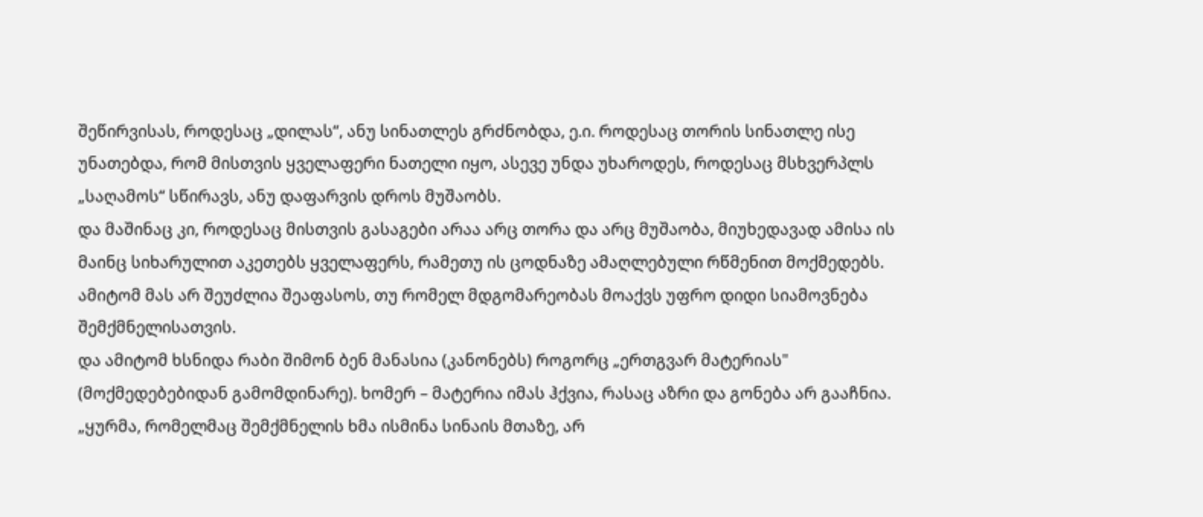შეწირვისას, როდესაც „დილას“, ანუ სინათლეს გრძნობდა, ე.ი. როდესაც თორის სინათლე ისე უნათებდა, რომ მისთვის ყველაფერი ნათელი იყო, ასევე უნდა უხაროდეს, როდესაც მსხვერპლს „საღამოს“ სწირავს, ანუ დაფარვის დროს მუშაობს.
და მაშინაც კი, როდესაც მისთვის გასაგები არაა არც თორა და არც მუშაობა, მიუხედავად ამისა ის მაინც სიხარულით აკეთებს ყველაფერს, რამეთუ ის ცოდნაზე ამაღლებული რწმენით მოქმედებს. ამიტომ მას არ შეუძლია შეაფასოს, თუ რომელ მდგომარეობას მოაქვს უფრო დიდი სიამოვნება შემქმნელისათვის.
და ამიტომ ხსნიდა რაბი შიმონ ბენ მანასია (კანონებს) როგორც „ერთგვარ მატერიას" (მოქმედებებიდან გამომდინარე). ხომერ – მატერია იმას ჰქვია, რასაც აზრი და გონება არ გააჩნია. „ყურმა, რომელმაც შემქმნელის ხმა ისმინა სინაის მთაზე, არ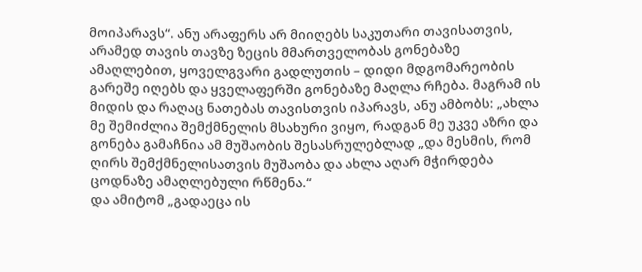მოიპარავს“. ანუ არაფერს არ მიიღებს საკუთარი თავისათვის, არამედ თავის თავზე ზეცის მმართველობას გონებაზე ამაღლებით, ყოველგვარი გადლუთის – დიდი მდგომარეობის გარეშე იღებს და ყველაფერში გონებაზე მაღლა რჩება. მაგრამ ის მიდის და რაღაც ნათებას თავისთვის იპარავს, ანუ ამბობს: „ახლა მე შემიძლია შემქმნელის მსახური ვიყო, რადგან მე უკვე აზრი და გონება გამაჩნია ამ მუშაობის შესასრულებლად „და მესმის, რომ ღირს შემქმნელისათვის მუშაობა და ახლა აღარ მჭირდება ცოდნაზე ამაღლებული რწმენა.“
და ამიტომ „გადაეცა ის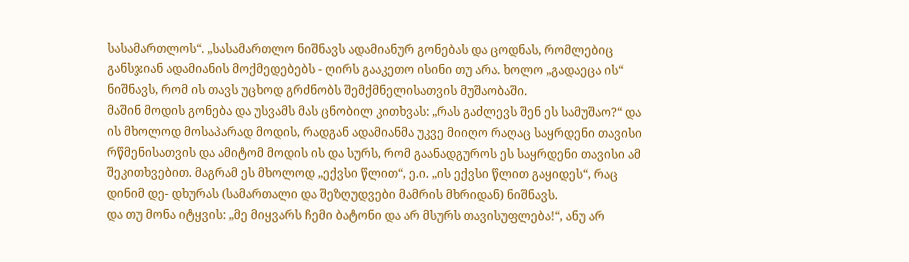სასამართლოს“. „სასამართლო ნიშნავს ადამიანურ გონებას და ცოდნას, რომლებიც განსჯიან ადამიანის მოქმედებებს - ღირს გააკეთო ისინი თუ არა. ხოლო „გადაეცა ის“ ნიშნავს, რომ ის თავს უცხოდ გრძნობს შემქმნელისათვის მუშაობაში.
მაშინ მოდის გონება და უსვამს მას ცნობილ კითხვას: „რას გაძლევს შენ ეს სამუშაო?“ და ის მხოლოდ მოსაპარად მოდის, რადგან ადამიანმა უკვე მიიღო რაღაც საყრდენი თავისი რწმენისათვის და ამიტომ მოდის ის და სურს, რომ გაანადგუროს ეს საყრდენი თავისი ამ შეკითხვებით. მაგრამ ეს მხოლოდ „ექვსი წლით“, ე.ი. „ის ექვსი წლით გაყიდეს“, რაც დინიმ დე- დხურას (სამართალი და შეზღუდვები მამრის მხრიდან) ნიშნავს.
და თუ მონა იტყვის: „მე მიყვარს ჩემი ბატონი და არ მსურს თავისუფლება!“, ანუ არ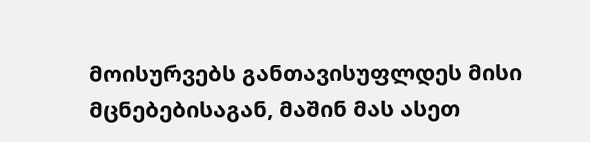მოისურვებს განთავისუფლდეს მისი მცნებებისაგან, მაშინ მას ასეთ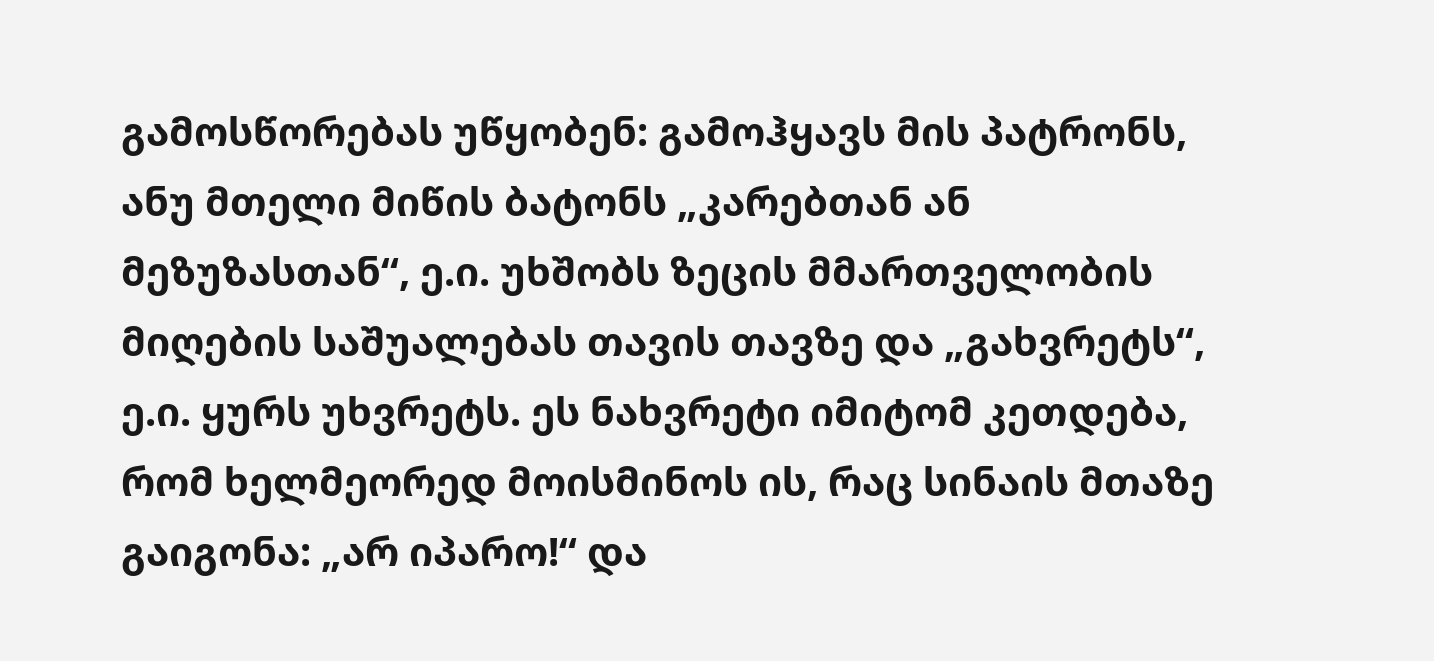გამოსწორებას უწყობენ: გამოჰყავს მის პატრონს, ანუ მთელი მიწის ბატონს „კარებთან ან მეზუზასთან“, ე.ი. უხშობს ზეცის მმართველობის მიღების საშუალებას თავის თავზე და „გახვრეტს“, ე.ი. ყურს უხვრეტს. ეს ნახვრეტი იმიტომ კეთდება, რომ ხელმეორედ მოისმინოს ის, რაც სინაის მთაზე გაიგონა: „არ იპარო!“ და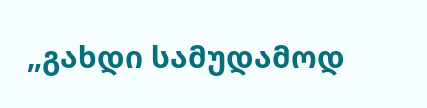„გახდი სამუდამოდ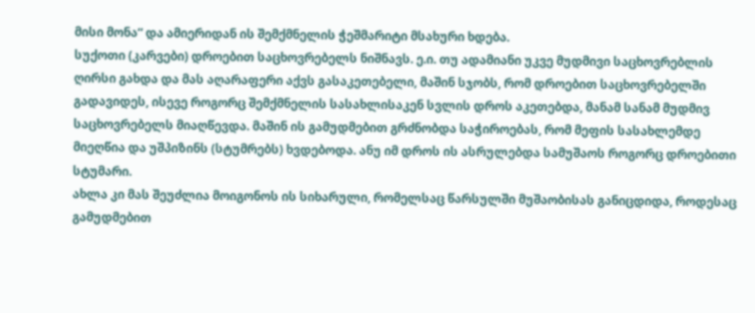მისი მონა“ და ამიერიდან ის შემქმნელის ჭეშმარიტი მსახური ხდება.
სუქოთი (კარვები) დროებით საცხოვრებელს ნიშნავს. ე.ი. თუ ადამიანი უკვე მუდმივი საცხოვრებლის ღირსი გახდა და მას აღარაფერი აქვს გასაკეთებელი, მაშინ სჯობს, რომ დროებით საცხოვრებელში გადავიდეს, ისევე როგორც შემქმნელის სასახლისაკენ სვლის დროს აკეთებდა, მანამ სანამ მუდმივ საცხოვრებელს მიაღწევდა. მაშინ ის გამუდმებით გრძნობდა საჭიროებას, რომ მეფის სასახლემდე მიეღწია და უშპიზინს (სტუმრებს) ხვდებოდა. ანუ იმ დროს ის ასრულებდა სამუშაოს როგორც დროებითი სტუმარი.
ახლა კი მას შეუძლია მოიგონოს ის სიხარული, რომელსაც წარსულში მუშაობისას განიცდიდა, როდესაც გამუდმებით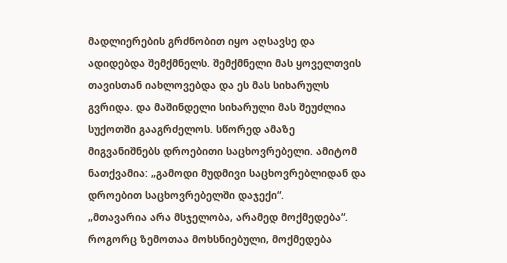მადლიერების გრძნობით იყო აღსავსე და ადიდებდა შემქმნელს. შემქმნელი მას ყოველთვის თავისთან იახლოვებდა და ეს მას სიხარულს გვრიდა. და მაშინდელი სიხარული მას შეუძლია სუქოთში გააგრძელოს. სწორედ ამაზე მიგვანიშნებს დროებითი საცხოვრებელი. ამიტომ ნათქვამია: „გამოდი მუდმივი საცხოვრებლიდან და დროებით საცხოვრებელში დაჯექი“.
„მთავარია არა მსჯელობა, არამედ მოქმედება“. როგორც ზემოთაა მოხსნიებული, მოქმედება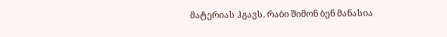მატერიას ჰგავს. რაბი შიმონ ბენ მანასია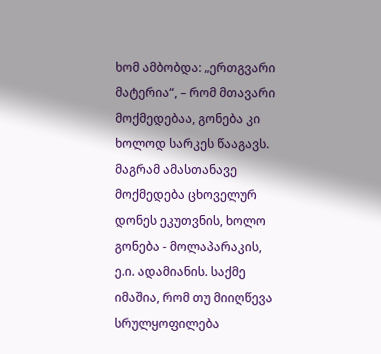ხომ ამბობდა: „ერთგვარი მატერია“, – რომ მთავარი მოქმედებაა, გონება კი ხოლოდ სარკეს წააგავს.
მაგრამ ამასთანავე მოქმედება ცხოველურ დონეს ეკუთვნის, ხოლო გონება - მოლაპარაკის, ე.ი. ადამიანის. საქმე იმაშია, რომ თუ მიიღწევა სრულყოფილება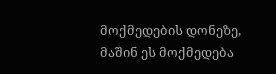მოქმედების დონეზე, მაშინ ეს მოქმედება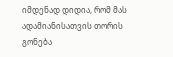იმდენად დიდია, რომ მას ადამიანისათვის თორის გონება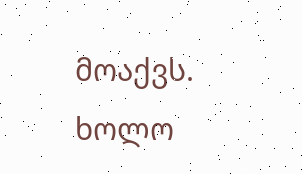მოაქვს. ხოლო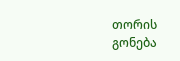თორის გონება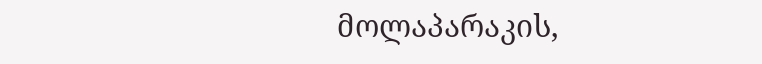მოლაპარაკის,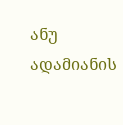ანუ ადამიანის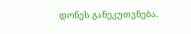დონეს განეკუთვნება.